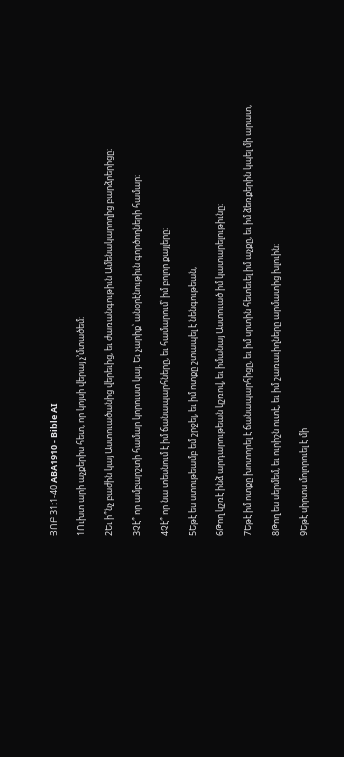ՅՈԲ 31:1-40 ABA1910 - Bible AI

1Ուխտ արի աչքերիս հետ, որ կոյսի վերայ չ’մտածեմ։

2Եւ ի՞նչ բաժին կայ Աստուածանից վերեւից, եւ ժառանգութիւն Ամենակարողից բարձրերիցը։

3Չէ՞ որ ամբարշտի համար կորուստ կայ. Եւ չարիք՝ անօրէնութիւն գործողների համար։

4Չէ՞ որ նա տեսնում է իմ ճանապարհները, եւ համարում՝ իմ բոլոր քայլերը։

5Եթէ ես ստութեամբ եմ շրջել, եւ իմ ոտքը շտապել է նենգութեան,

6Թող կշռէ ինձ արդարութեան կշռով, եւ իմանայ Աստուած իմ կատարելութիւնը։

7Եթէ իմ ոտքը խոտորել է ճանապարհիցը, եւ իմ սրտին հետեւել իմ աչքը, եւ իմ ձեռքերին կպել մի արատ,

8Թող ես սերմեմ, եւ ուրիշն ուտէ, եւ իմ շառաւիղները արմատից խլուին։

9Եթէ սիրտս մոլորուել է մի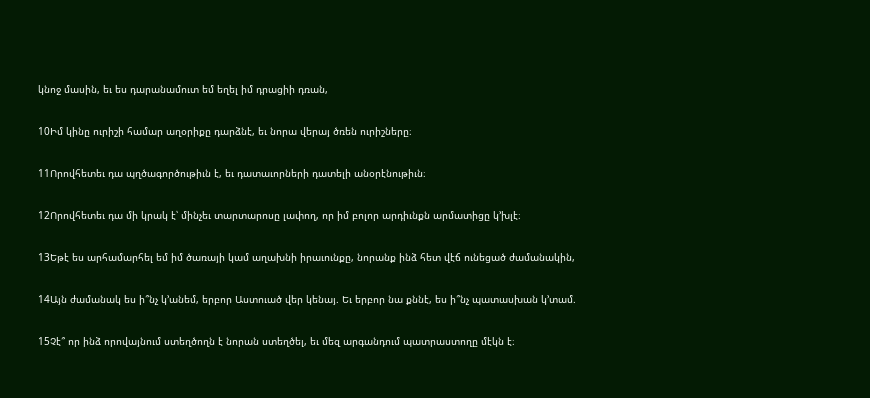կնոջ մասին, եւ ես դարանամուտ եմ եղել իմ դրացիի դռան,

10Իմ կինը ուրիշի համար աղօրիքը դարձնէ, եւ նորա վերայ ծռեն ուրիշները։

11Որովհետեւ դա պղծագործութիւն է, եւ դատաւորների դատելի անօրէնութիւն։

12Որովհետեւ դա մի կրակ է՝ մինչեւ տարտարոսը լափող, որ իմ բոլոր արդիւնքն արմատիցը կ’խլէ։

13Եթէ ես արհամարհել եմ իմ ծառայի կամ աղախնի իրաւունքը, նորանք ինձ հետ վէճ ունեցած ժամանակին,

14Այն ժամանակ ես ի՞նչ կ’անեմ, երբոր Աստուած վեր կենայ. Եւ երբոր նա քննէ, ես ի՞նչ պատասխան կ’տամ.

15Չէ՞ որ ինձ որովայնում ստեղծողն է նորան ստեղծել, եւ մեզ արգանդում պատրաստողը մէկն է։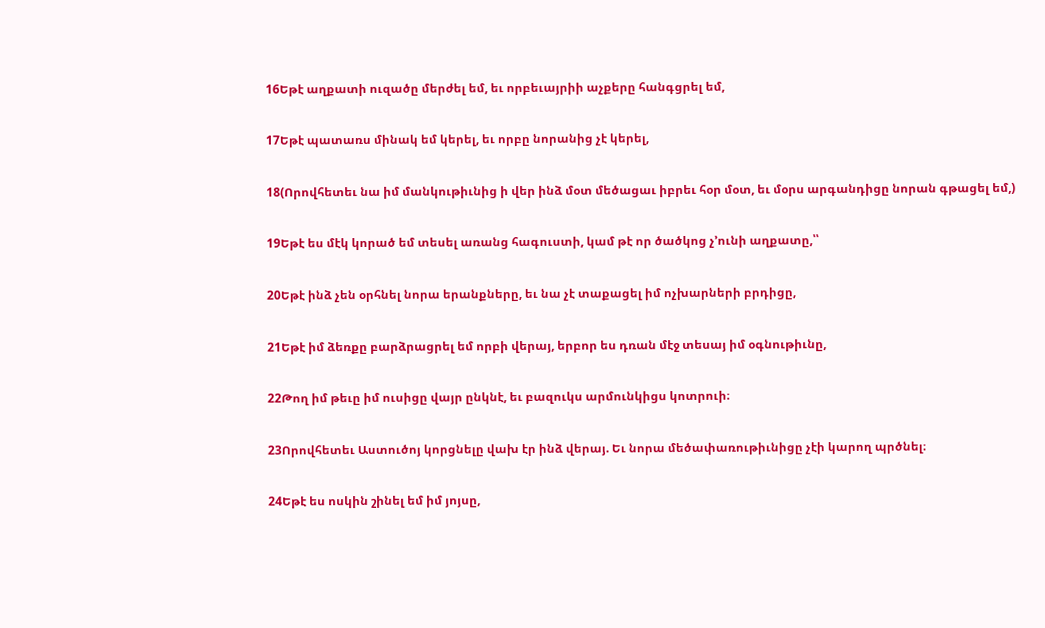16Եթէ աղքատի ուզածը մերժել եմ, եւ որբեւայրիի աչքերը հանգցրել եմ,

17Եթէ պատառս մինակ եմ կերել, եւ որբը նորանից չէ կերել,

18(Որովհետեւ նա իմ մանկութիւնից ի վեր ինձ մօտ մեծացաւ իբրեւ հօր մօտ, եւ մօրս արգանդիցը նորան գթացել եմ,)

19Եթէ ես մէկ կորած եմ տեսել առանց հագուստի, կամ թէ որ ծածկոց չ’ունի աղքատը,՝՝

20Եթէ ինձ չեն օրհնել նորա երանքները, եւ նա չէ տաքացել իմ ոչխարների բրդիցը,

21Եթէ իմ ձեռքը բարձրացրել եմ որբի վերայ, երբոր ես դռան մէջ տեսայ իմ օգնութիւնը,

22Թող իմ թեւը իմ ուսիցը վայր ընկնէ, եւ բազուկս արմունկիցս կոտրուի։

23Որովհետեւ Աստուծոյ կորցնելը վախ էր ինձ վերայ. Եւ նորա մեծափառութիւնիցը չէի կարող պրծնել։

24Եթէ ես ոսկին շինել եմ իմ յոյսը,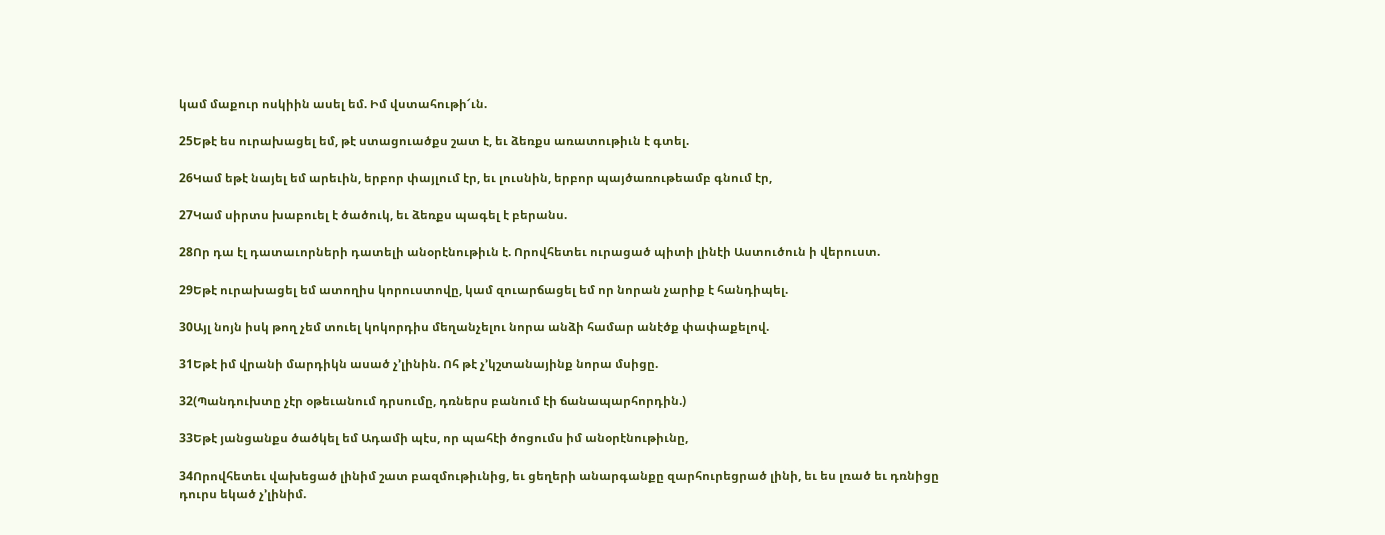կամ մաքուր ոսկիին ասել եմ. Իմ վստահութի՜ւն.

25Եթէ ես ուրախացել եմ, թէ ստացուածքս շատ է, եւ ձեռքս առատութիւն է գտել.

26Կամ եթէ նայել եմ արեւին, երբոր փայլում էր, եւ լուսնին, երբոր պայծառութեամբ գնում էր,

27Կամ սիրտս խաբուել է ծածուկ, եւ ձեռքս պագել է բերանս.

28Որ դա էլ դատաւորների դատելի անօրէնութիւն է. Որովհետեւ ուրացած պիտի լինէի Աստուծուն ի վերուստ.

29Եթէ ուրախացել եմ ատողիս կորուստովը, կամ զուարճացել եմ որ նորան չարիք է հանդիպել.

30Այլ նոյն իսկ թող չեմ տուել կոկորդիս մեղանչելու նորա անձի համար անէծք փափաքելով.

31Եթէ իմ վրանի մարդիկն ասած չ’լինին. Ոհ թէ չ’կշտանայինք նորա մսիցը.

32(Պանդուխտը չէր օթեւանում դրսումը, դռներս բանում էի ճանապարհորդին.)

33Եթէ յանցանքս ծածկել եմ Ադամի պէս, որ պահէի ծոցումս իմ անօրէնութիւնը,

34Որովհետեւ վախեցած լինիմ շատ բազմութիւնից, եւ ցեղերի անարգանքը զարհուրեցրած լինի, եւ ես լռած եւ դռնիցը դուրս եկած չ’լինիմ.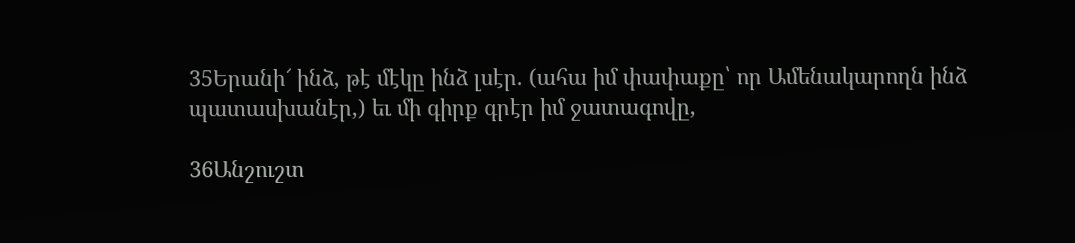35Երանի՜ ինձ, թէ մէկը ինձ լսէր. (ահա իմ փափաքը՝ որ Ամենակարողն ինձ պատասխանէր,) եւ մի գիրք գրէր իմ ջատագովը,

36Անշուշտ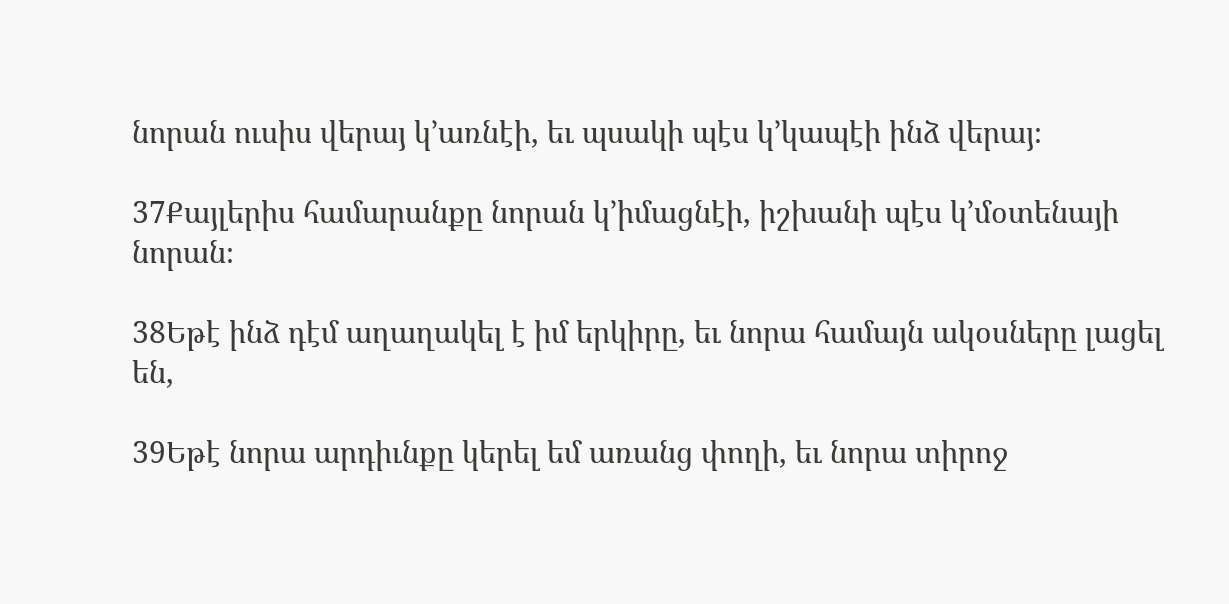նորան ուսիս վերայ կ’առնէի, եւ պսակի պէս կ’կապէի ինձ վերայ։

37Քայլերիս համարանքը նորան կ’իմացնէի, իշխանի պէս կ’մօտենայի նորան։

38Եթէ ինձ դէմ աղաղակել է իմ երկիրը, եւ նորա համայն ակօսները լացել են,

39Եթէ նորա արդիւնքը կերել եմ առանց փողի, եւ նորա տիրոջ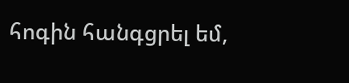հոգին հանգցրել եմ,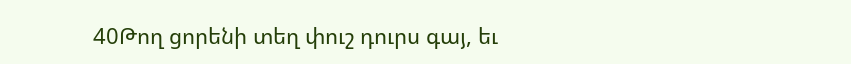40Թող ցորենի տեղ փուշ դուրս գայ, եւ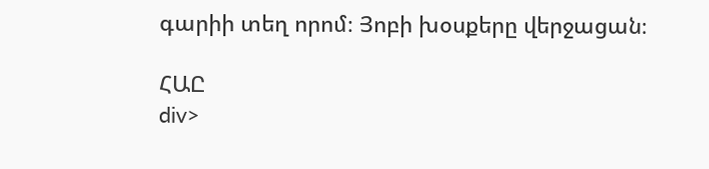գարիի տեղ որոմ։ Յոբի խօսքերը վերջացան։

ՀԱԸ
div>